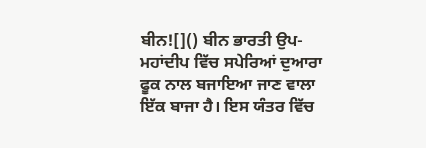ਬੀਨ![]() ਬੀਨ ਭਾਰਤੀ ਉਪ-ਮਹਾਂਦੀਪ ਵਿੱਚ ਸਪੇਰਿਆਂ ਦੁਆਰਾ ਫੂਕ ਨਾਲ ਬਜਾਇਆ ਜਾਣ ਵਾਲਾ ਇੱਕ ਬਾਜਾ ਹੈ। ਇਸ ਯੰਤਰ ਵਿੱਚ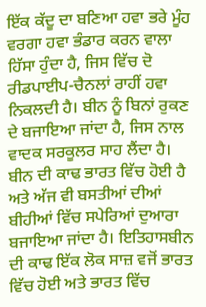ਇੱਕ ਕੱਦੂ ਦਾ ਬਣਿਆ ਹਵਾ ਭਰੇ ਮੂੰਹ ਵਰਗਾ ਹਵਾ ਭੰਡਾਰ ਕਰਨ ਵਾਲਾ ਹਿੱਸਾ ਹੁੰਦਾ ਹੈ, ਜਿਸ ਵਿੱਚ ਦੋ ਰੀਡਪਾਈਪ-ਚੈਨਲਾਂ ਰਾਹੀਂ ਹਵਾ ਨਿਕਲਦੀ ਹੈ। ਬੀਨ ਨੂੰ ਬਿਨਾਂ ਰੁਕਣ ਦੇ ਬਜਾਇਆ ਜਾਂਦਾ ਹੈ, ਜਿਸ ਨਾਲ ਵਾਦਕ ਸਰਕੂਲਰ ਸਾਹ ਲੈਂਦਾ ਹੈ। ਬੀਨ ਦੀ ਕਾਢ ਭਾਰਤ ਵਿੱਚ ਹੋਈ ਹੈ ਅਤੇ ਅੱਜ ਵੀ ਬਸਤੀਆਂ ਦੀਆਂ ਬੀਹੀਆਂ ਵਿੱਚ ਸਪੇਰਿਆਂ ਦੁਆਰਾ ਬਜਾਇਆ ਜਾਂਦਾ ਹੈ। ਇਤਿਹਾਸਬੀਨ ਦੀ ਕਾਢ ਇੱਕ ਲੋਕ ਸਾਜ਼ ਵਜੋਂ ਭਾਰਤ ਵਿੱਚ ਹੋਈ ਅਤੇ ਭਾਰਤ ਵਿੱਚ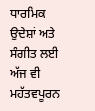ਧਾਰਮਿਕ ਉਦੇਸ਼ਾਂ ਅਤੇ ਸੰਗੀਤ ਲਈ ਅੱਜ ਵੀ ਮਹੱਤਵਪੂਰਨ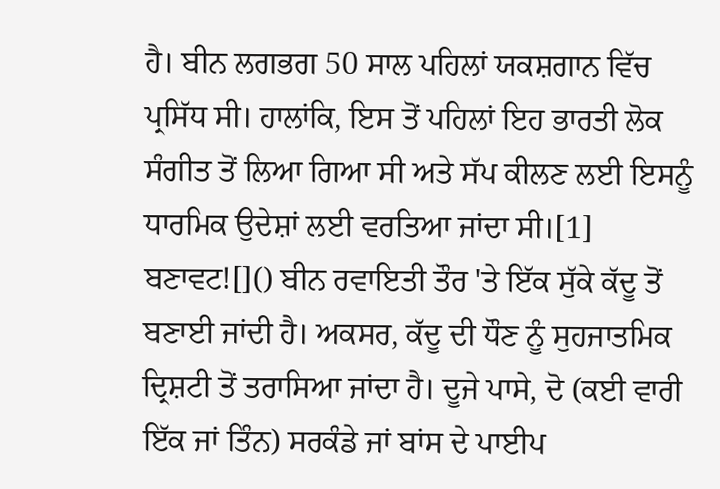ਹੈ। ਬੀਨ ਲਗਭਗ 50 ਸਾਲ ਪਹਿਲਾਂ ਯਕਸ਼ਗਾਨ ਵਿੱਚ ਪ੍ਰਸਿੱਧ ਸੀ। ਹਾਲਾਂਕਿ, ਇਸ ਤੋਂ ਪਹਿਲਾਂ ਇਹ ਭਾਰਤੀ ਲੋਕ ਸੰਗੀਤ ਤੋਂ ਲਿਆ ਗਿਆ ਸੀ ਅਤੇ ਸੱਪ ਕੀਲਣ ਲਈ ਇਸਨੂੰ ਧਾਰਮਿਕ ਉਦੇਸ਼ਾਂ ਲਈ ਵਰਤਿਆ ਜਾਂਦਾ ਸੀ।[1] ਬਣਾਵਟ![]() ਬੀਨ ਰਵਾਇਤੀ ਤੌਰ 'ਤੇ ਇੱਕ ਸੁੱਕੇ ਕੱਦੂ ਤੋਂ ਬਣਾਈ ਜਾਂਦੀ ਹੈ। ਅਕਸਰ, ਕੱਦੂ ਦੀ ਧੌਣ ਨੂੰ ਸੁਹਜਾਤਮਿਕ ਦ੍ਰਿਸ਼ਟੀ ਤੋਂ ਤਰਾਸਿਆ ਜਾਂਦਾ ਹੈ। ਦੂਜੇ ਪਾਸੇ, ਦੋ (ਕਈ ਵਾਰੀ ਇੱਕ ਜਾਂ ਤਿੰਨ) ਸਰਕੰਡੇ ਜਾਂ ਬਾਂਸ ਦੇ ਪਾਈਪ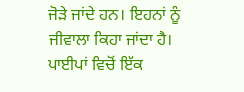ਜੋੜੇ ਜਾਂਦੇ ਹਨ। ਇਹਨਾਂ ਨੂੰ ਜੀਵਾਲਾ ਕਿਹਾ ਜਾਂਦਾ ਹੈ। ਪਾਈਪਾਂ ਵਿਚੋਂ ਇੱਕ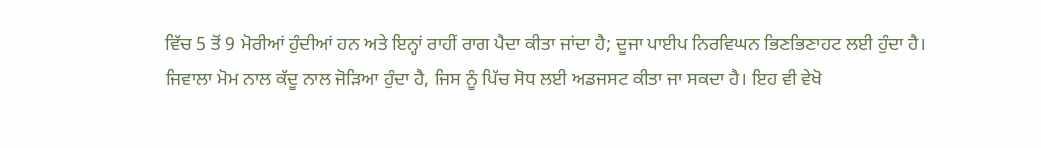ਵਿੱਚ 5 ਤੋਂ 9 ਮੋਰੀਆਂ ਹੁੰਦੀਆਂ ਹਨ ਅਤੇ ਇਨ੍ਹਾਂ ਰਾਹੀਂ ਰਾਗ ਪੈਦਾ ਕੀਤਾ ਜਾਂਦਾ ਹੈ; ਦੂਜਾ ਪਾਈਪ ਨਿਰਵਿਘਨ ਭਿਣਭਿਣਾਹਟ ਲਈ ਹੁੰਦਾ ਹੈ। ਜਿਵਾਲਾ ਮੋਮ ਨਾਲ ਕੱਦੂ ਨਾਲ ਜੋੜਿਆ ਹੁੰਦਾ ਹੈ, ਜਿਸ ਨੂੰ ਪਿੱਚ ਸੋਧ ਲਈ ਅਡਜਸਟ ਕੀਤਾ ਜਾ ਸਕਦਾ ਹੈ। ਇਹ ਵੀ ਵੇਖੋ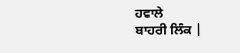ਹਵਾਲੇ
ਬਾਹਰੀ ਲਿੰਕ |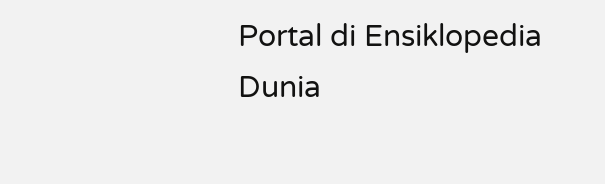Portal di Ensiklopedia Dunia